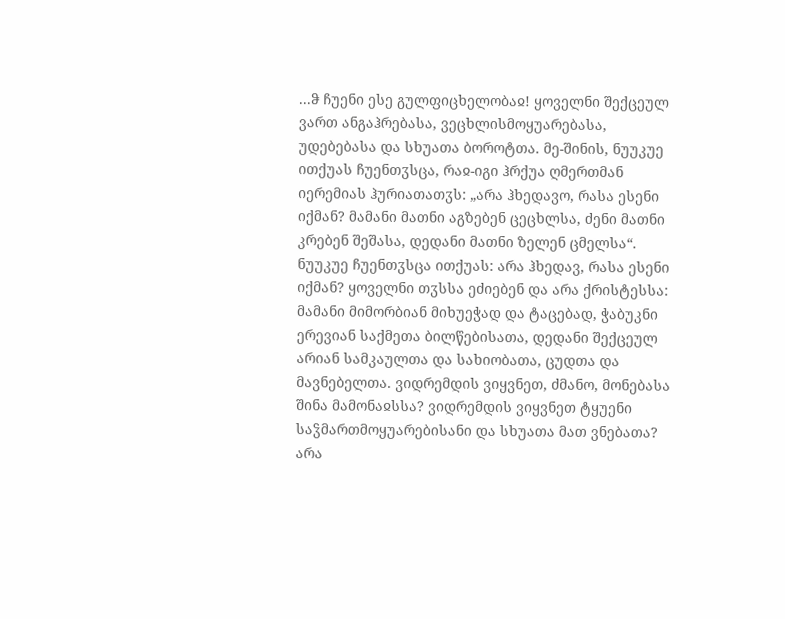...ჵ ჩუენი ესე გულფიცხელობაჲ! ყოველნი შექცეულ ვართ ანგაჰრებასა, ვეცხლისმოყუარებასა, უდებებასა და სხუათა ბოროტთა. მე-შინის, ნუუკუე ითქუას ჩუენთჳსცა, რაჲ-იგი ჰრქუა ღმერთმან იერემიას ჰურიათათჳს: „არა ჰხედავო, რასა ესენი იქმან? მამანი მათნი აგზებენ ცეცხლსა, ძენი მათნი კრებენ შეშასა, დედანი მათნი ზელენ ცმელსა“.
ნუუკუე ჩუენთჳსცა ითქუას: არა ჰხედავ, რასა ესენი იქმან? ყოველნი თჳსსა ეძიებენ და არა ქრისტესსა: მამანი მიმორბიან მიხუეჭად და ტაცებად, ჭაბუკნი ერევიან საქმეთა ბილწებისათა, დედანი შექცეულ არიან სამკაულთა და სახიობათა, ცუდთა და მავნებელთა. ვიდრემდის ვიყვნეთ, ძმანო, მონებასა შინა მამონაჲსსა? ვიდრემდის ვიყვნეთ ტყუენი საჴმართმოყუარებისანი და სხუათა მათ ვნებათა?
არა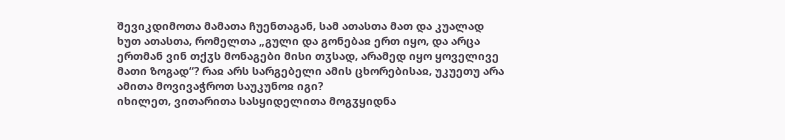შევიკდიმოთა მამათა ჩუენთაგან, სამ ათასთა მათ და კუალად ხუთ ათასთა, რომელთა „გული და გონებაჲ ერთ იყო, და არცა ერთმან ვინ თქჳს მონაგები მისი თჳსად, არამედ იყო ყოველივე მათი ზოგად“? რაჲ არს სარგებელი ამის ცხორებისაჲ, უკუეთუ არა ამითა მოვივაჭროთ საუკუნოჲ იგი?
იხილეთ, ვითარითა სასყიდელითა მოგჳყიდნა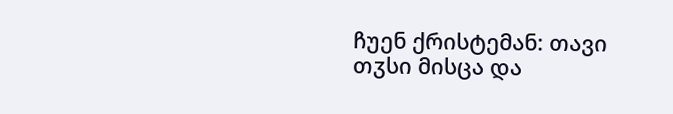ჩუენ ქრისტემან: თავი თჳსი მისცა და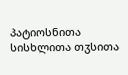პატიოსნითა სისხლითა თჳსითა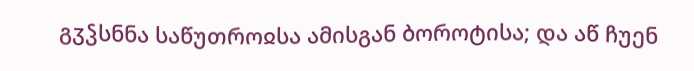გჳჴსნნა საწუთროჲსა ამისგან ბოროტისა; და აწ ჩუენ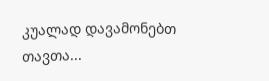კუალად დავამონებთ თავთა...